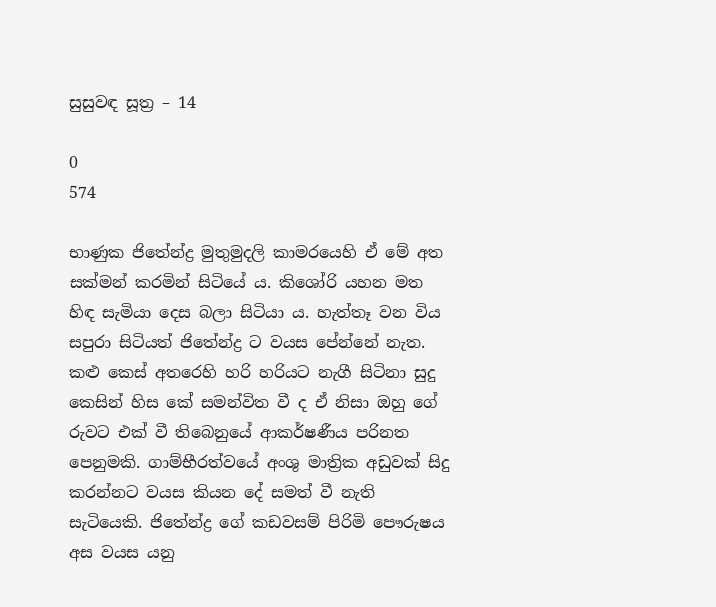සුසුවඳ සූත්‍ර – 14

0
574

භාණුක ජිතේන්ද්‍ර මුතුමුදලි කාමරයෙහි ඒ මේ අත සක්මන් කරමින් සිටියේ ය. කිශෝරි යහන මත හිඳ සැමියා දෙස බලා සිටියා ය. හැත්තෑ වන විය සපුරා සිටියත් ජිතේන්ද්‍ර ට වයස පේන්නේ නැත. කළු කෙස් අතරෙහි හරි හරියට නැගී සිටිනා සුදු කෙසින් හිස කේ සමන්විත වී ද ඒ නිසා ඔහු ගේ රුවට එක් වී තිබෙනුයේ ආකර්ෂණීය පරිනත පෙනුමකි. ගාම්භීරත්වයේ අංශු මාත්‍රික අඩුවක් සිදු කරන්නට වයස කියන දේ සමත් වී නැති සැටියෙකි. ජිතේන්ද්‍ර ගේ කඩවසම් පිරිමි පෞරුෂය අස වයස යනු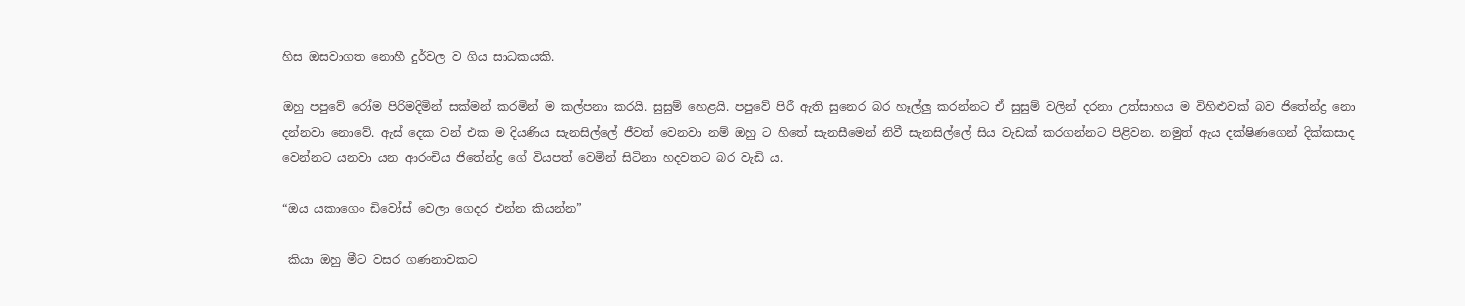හිස ඔසවාගත නොහී දුර්වල ව ගිය සාධකයකි.

ඔහු පපුවේ රෝම පිරිමදිමින් සක්මන් කරමින් ම කල්පනා කරයි. සුසුම් හෙළයි. පපුවේ පිරී ඇති සුනෙර බර හෑල්ලු කරන්නට ඒ සුසුම් වලින් දරනා උත්සාහය ම විහිළුවක් බව ජිතේන්ද්‍ර නො දන්නවා නොවේ. ඇස් දෙක වන් එක ම දියණිය සැනසිල්ලේ ජීවත් වෙනවා නම් ඔහු ට හිතේ සැනසීමෙන් නිවී සැනසිල්ලේ සිය වැඩක් කරගන්නට පිළිවන. නමුත් ඇය දක්ෂිණගෙන් දික්කසාද වෙන්නට යනවා යන ආරංචිය ජිතේන්ද්‍ර ගේ වියපත් වෙමින් සිටිනා හදවතට බර වැඩි ය.

“ඔය යකාගෙං ඩිවෝස් වෙලා ගෙදර එන්න කියන්න”

 කියා ඔහු මීට වසර ගණනාවකට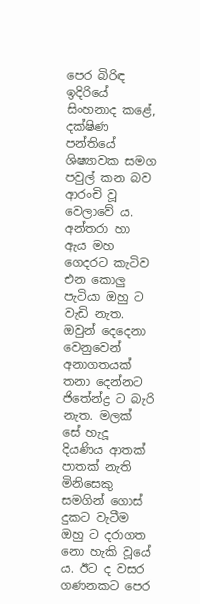පෙර බිරිඳ ඉදිරියේ සිංහනාද කළේ, දක්ෂිණ පන්තියේ ශිෂ්‍යාවක සමග පවුල් කන බව ආරංචි වූ වෙලාවේ ය. අන්තරා හා ඇය මහ ගෙදරට කැටිව එන කොලු පැටියා ඔහු ට වැඩි නැත. ඔවුන් දෙදෙනා වෙනුවෙන් අනාගතයක් තනා දෙන්නට ජිතේන්ද්‍ර ට බැරි නැත. මලක් සේ හැදූ දියණිය ආතක් පාතක් නැති මිනිසෙකු සමගින් ගොස් දුකට වැටීම ඔහු ට දරාගත නො හැකි වූයේ ය. ඊට ද වසර ගණනකට පෙර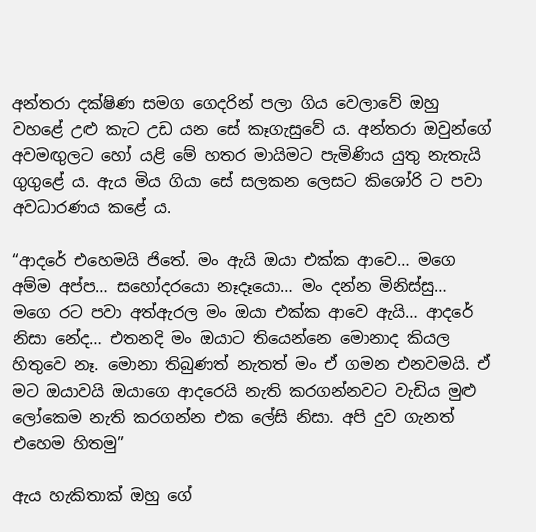අන්තරා දක්ෂිණ සමග ගෙදරින් පලා ගිය වෙලාවේ ඔහු වහළේ උළු කැට උඩ යන සේ කෑගැසුවේ ය. අන්තරා ඔවුන්ගේ අවමඟුලට හෝ යළි මේ හතර මායිමට පැමිණිය යුතු නැතැයි ගුගුළේ ය. ඇය මිය ගියා සේ සලකන ලෙසට කිශෝරි ට පවා අවධාරණය කළේ ය.

“ආදරේ එහෙමයි ජිතේ. මං ඇයි ඔයා එක්ක ආවෙ… මගෙ අම්ම අප්ප… සහෝදරයො නෑදෑයො… මං දන්න මිනිස්සු… මගෙ රට පවා අත්ඇරල මං ඔයා එක්ක ආවෙ ඇයි… ආදරේ නිසා නේද… එතනදි මං ඔයාට තියෙන්නෙ මොනාද කියල හිතුවෙ නෑ. මොනා තිබුණත් නැතත් මං ඒ ගමන එනවමයි. ඒ මට ඔයාවයි ඔයාගෙ ආදරෙයි නැති කරගන්නවට වැඩිය මුළු ලෝකෙම නැති කරගන්න එක ලේසි නිසා. අපි දුව ගැනත් එහෙම හිතමු”

ඇය හැකිතාක් ඔහු ගේ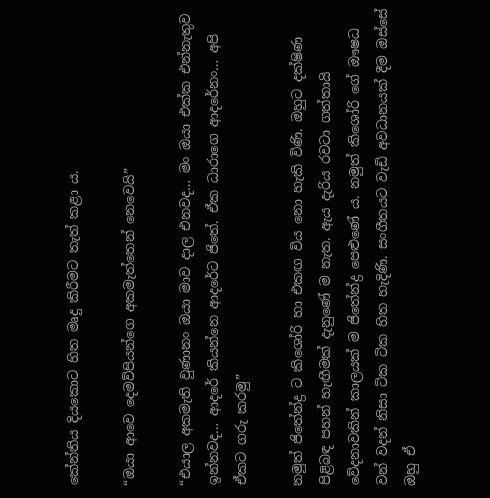කේන්තිය දියකොට හිත මෘදු කිරීමට තැත් කළා ය.

“ඔයා ආවෙ දෙමව්පියන්ගෙ අකමැත්තෙන් නෙවෙයි”

“එයාල අකමැති වුණානං ඔයා මාව දාල එනවද… මං ඔයා එක්ක එන්නැතුව ඉන්නවද… ආදරේ කියන්නෙ ආදරේට ජිතේ. ඒක ධාරාගෙ ආදරේනං… අපි ඒකට ගරු කරමු”

නමුත් ජිතේන්ද්‍ර ට කිශෝරි හා එකඟ විය නො හැකි විණි. ඔහුට දක්ෂිණ පිළිබඳ පහන් හැඟීමක් දැනුණේ ම නැත. ඇය දැරිය රවටා ගත්තායි වේදනාවකින් කාලයක් ම ජිතේන්ද්‍ර පෙළුණේ ය. නමුත් කිශෝරි ගේ ඖෂධ වන් වදන් නිසා ටික ටික හිත හැදිණි. සංගීතයට වැඩි අවධානයක් දීම ඔස්සේ ඔහු ඒ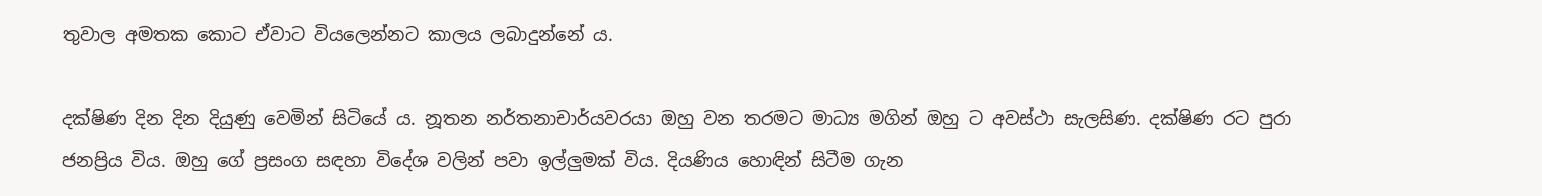තුවාල අමතක කොට ඒවාට වියලෙන්නට කාලය ලබාදුන්නේ ය.

දක්ෂිණ දින දින දියුණු වෙමින් සිටියේ ය. නූතන නර්තනාචාර්යවරයා ඔහු වන තරමට මාධ්‍ය මගින් ඔහු ට අවස්ථා සැලසිණ. දක්ෂිණ රට පුරා ජනප්‍රිය විය. ඔහු ගේ ප්‍රසංග සඳහා විදේශ වලින් පවා ඉල්ලුමක් විය. දියණිය හොඳින් සිටීම ගැන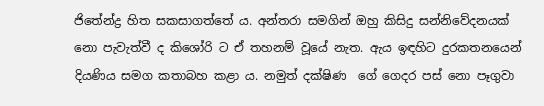ජිතේන්ද්‍ර හිත සකසාගත්තේ ය. අන්තරා සමගින් ඔහු කිසිදු සන්නිවේදනයක් නො පැවැත්වී ද කිශෝරි ට ඒ තහනම් වූයේ නැත. ඇය ඉඳහිට දුරකතනයෙන් දියණිය සමග කතාබහ කළා ය. නමුත් දක්ෂිණ  ගේ ගෙදර පස් නො පෑගුවා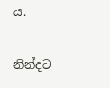ය.

නින්දට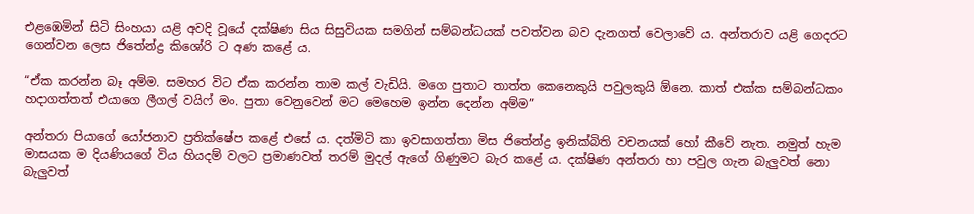එළඹෙමින් සිටි සිංහයා යළි අවදි වූයේ දක්ෂිණ සිය සිසුවියක සමගින් සම්බන්ධයක් පවත්වන බව දැනගත් වෙලාවේ ය. අන්තරාව යළි ගෙදරට ගෙන්වන ලෙස ජිතේන්ද්‍ර කිශෝරි ට අණ කළේ ය.

“ඒක කරන්න බෑ අම්ම. සමහර විට ඒක කරන්න තාම කල් වැඩියි. මගෙ පුතාට තාත්ත කෙනෙකුයි පවුලකුයි ඕනෙ. කාත් එක්ක සම්බන්ධකං හදාගත්තත් එයාගෙ ලීගල් වයිෆ් මං. පුතා වෙනුවෙන් මට මෙහෙම ඉන්න දෙන්න අම්ම”

අන්තරා පියාගේ යෝජනාව ප්‍රතික්ෂේප කළේ එසේ ය. දත්මිටි කා ඉවසාගත්තා මිස ජිතේන්ද්‍ර ඉනික්බිති වචනයක් හෝ කීවේ නැත. නමුත් හැම මාසයක ම දියණියගේ විය හියදම් වලට ප්‍රමාණවත් තරම් මුදල් ඇගේ ගිණුමට බැර කළේ ය. දක්ෂිණ අන්තරා හා පවුල ගැන බැලුවත් නො බැලුවත්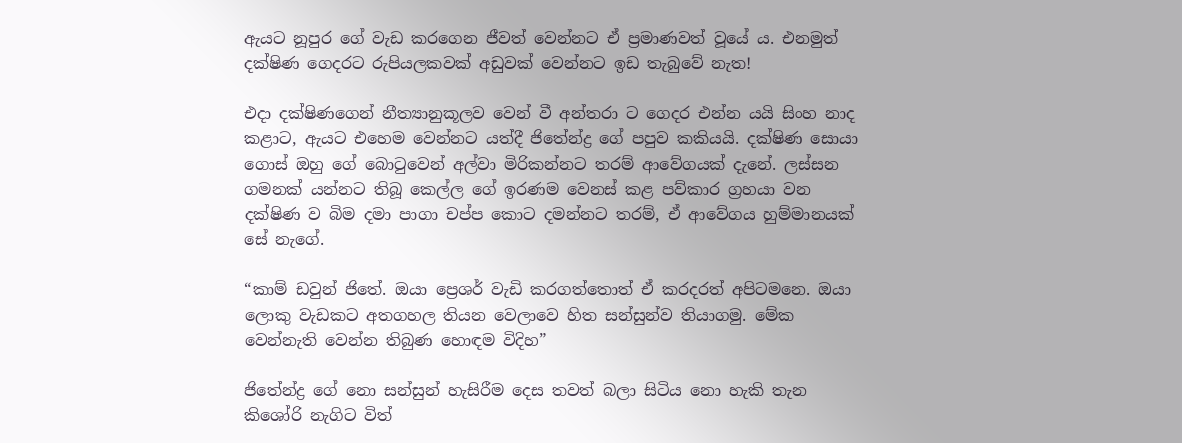ඇයට නූපුර ගේ වැඩ කරගෙන ජීවත් වෙන්නට ඒ ප්‍රමාණවත් වූයේ ය. එනමුත් දක්ෂිණ ගෙදරට රුපියලකවක් අඩුවක් වෙන්නට ඉඩ තැබුවේ නැත!

එදා දක්ෂිණගෙන් නීත්‍යානුකූලව වෙන් වී අන්තරා ට ගෙදර එන්න යයි සිංහ නාද කළාට, ඇයට එහෙම වෙන්නට යත්දී ජිතේන්ද්‍ර ගේ පපුව කකියයි. දක්ෂිණ සොයා ගොස් ඔහු ගේ බොටුවෙන් අල්වා මිරිකන්නට තරම් ආවේගයක් දැනේ. ලස්සන ගමනක් යන්නට තිබූ කෙල්ල ගේ ඉරණම වෙනස් කළ පව්කාර ග්‍රහයා වන දක්ෂිණ ව බිම දමා පාගා චප්ප කොට දමන්නට තරම්, ඒ ආවේගය හුම්මානයක් සේ නැගේ.

“කාම් ඩවුන් ජිතේ. ඔයා ප්‍රෙශර් වැඩි කරගත්තොත් ඒ කරදරත් අපිටමනෙ. ඔයා ලොකු වැඩකට අතගහල තියන වෙලාවෙ හිත සන්සුන්ව තියාගමු. මේක වෙන්නැති වෙන්න තිබුණ හොඳම විදිහ”

ජිතේන්ද්‍ර ගේ නො සන්සුන් හැසිරීම දෙස තවත් බලා සිටිය නො හැකි තැන කිශෝරි නැගිට විත්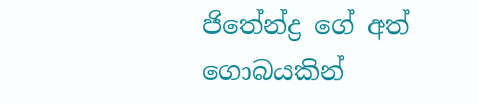ජිතේන්ද්‍ර ගේ අත් ගොබයකින්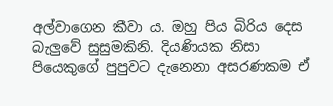අල්වාගෙන කීවා ය. ඔහු පිය බිරිය දෙස බැලුවේ සුසුමකිනි. දියණියක නිසා පියෙකුගේ පුපුවට දැනෙනා අසරණකම ඒ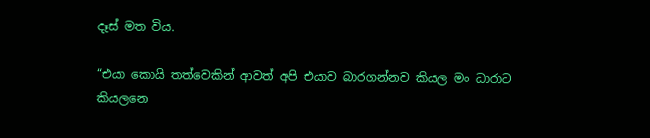දෑස් මත විය.

“එයා කොයි තත්වෙකින් ආවත් අපි එයාව බාරගන්නව කියල මං ධාරාට කියලනෙ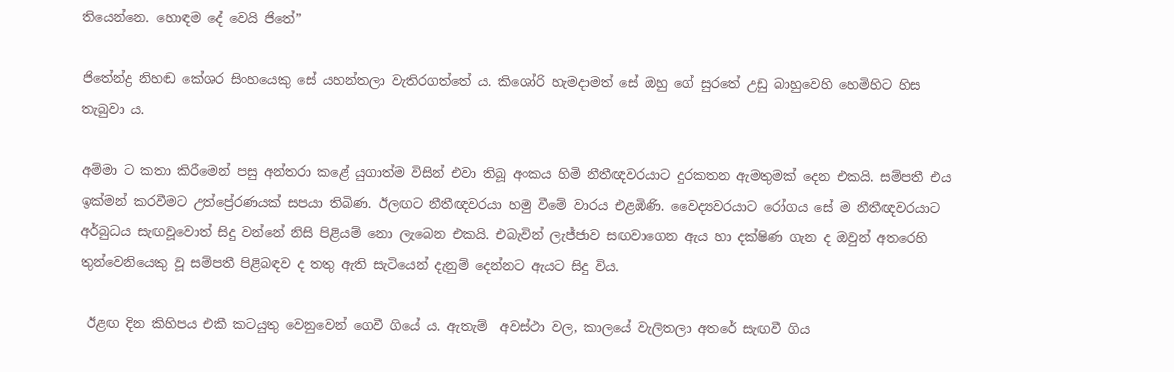තියෙන්නෙ. හොඳම දේ වෙයි ජිතේ”

ජිතේන්ද්‍ර නිහඬ කේශර සිංහයෙකු සේ යහන්තලා වැතිරගත්තේ ය. කිශෝරි හැමදාමත් සේ ඔහු ගේ සුරතේ උඩු බාහුවෙහි හෙමිහිට හිස තැබුවා ය.

අම්මා ට කතා කිරීමෙන් පසු අන්තරා කළේ යුගාත්ම විසින් එවා තිබූ අංකය හිමි නීතීඥවරයාට දුරකතන ඇමතුමක් දෙන එකයි. සම්පතී එය ඉක්මන් කරවීමට උත්ප්‍රේරණයක් සපයා තිබිණ. ඊලඟට නීතීඥවරයා හමු වීමේ වාරය එළඹිණි. වෛද්‍යවරයාට රෝගය සේ ම නීතීඥවරයාට අර්බුධය සැඟවූවොත් සිදු වන්නේ නිසි පිළියම් නො ලැබෙන එකයි. එබැවින් ලැජ්ජාව සඟවාගෙන ඇය හා දක්ෂිණ ගැන ද ඔවුන් අතරෙහි තුන්වෙනියෙකු වූ සම්පතී පිළිබඳව ද තතු ඇති සැටියෙන් දැනුම් දෙන්නට ඇයට සිදු විය.

 ඊළඟ දින කිහිපය එකී කටයුතු වෙනුවෙන් ගෙවී ගියේ ය. ඇතැම්  අවස්ථා වල, කාලයේ වැලිතලා අතරේ සැඟවී ගිය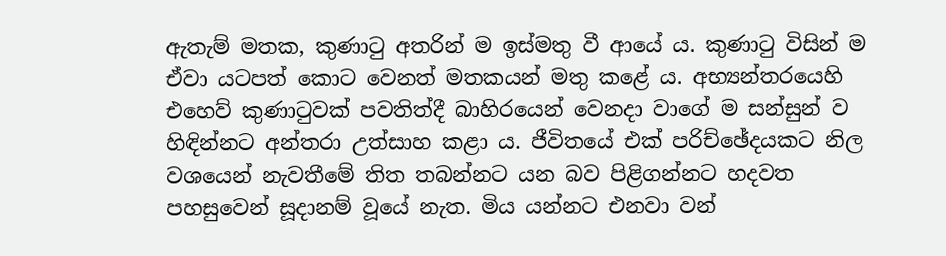ඇතැම් මතක, කුණාටු අතරින් ම ඉස්මතු වී ආයේ ය. කුණාටු විසින් ම ඒවා යටපත් කොට වෙනත් මතකයන් මතු කළේ ය. අභ්‍යන්තරයෙහි එහෙව් කුණාටුවක් පවතිත්දී බාහිරයෙන් වෙනදා වාගේ ම සන්සුන් ව හිඳින්නට අන්තරා උත්සාහ කළා ය. ජීවිතයේ එක් පරිච්ඡේදයකට නිල වශයෙන් නැවතීමේ තිත තබන්නට යන බව පිළිගන්නට හදවත පහසුවෙන් සූදානම් වූයේ නැත. මිය යන්නට එනවා වන්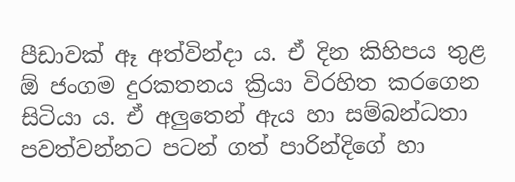පීඩාවක් ඈ අත්වින්දා ය. ඒ දින කිහිපය තුළ ඕ ජංගම දුරකතනය ක්‍රියා විරහිත කරගෙන සිටියා ය. ඒ අලුතෙන් ඇය හා සම්බන්ධතා පවත්වන්නට පටන් ගත් පාරින්දිගේ හා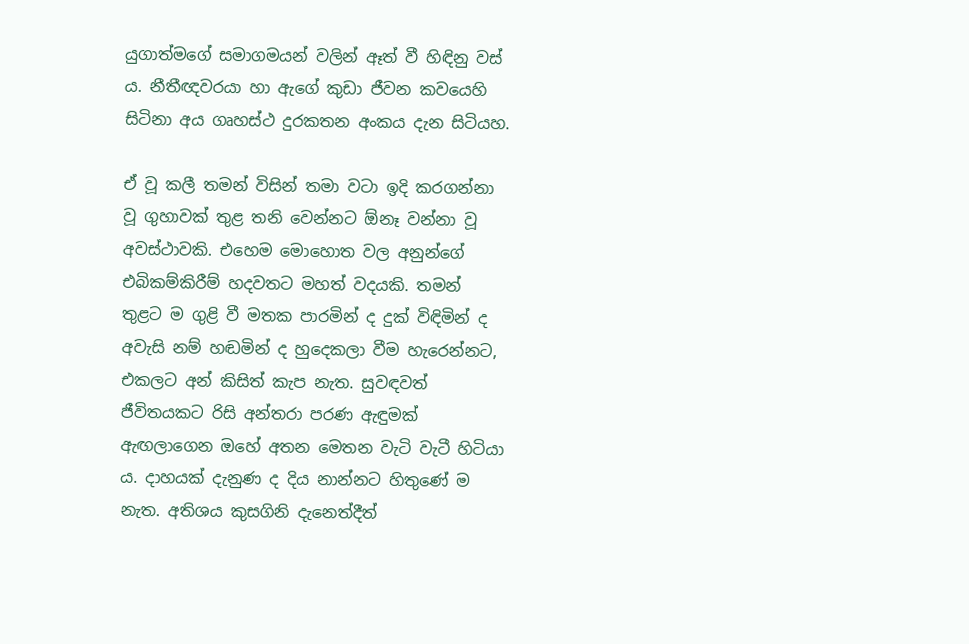යුගාත්මගේ සමාගමයන් වලින් ඈත් වී හිඳිනු වස් ය. නීතීඥවරයා හා ඇගේ කුඩා ජීවන කවයෙහි සිටිනා අය ගෘහස්ථ දුරකතන අංකය දැන සිටියහ.

ඒ වූ කලී තමන් විසින් තමා වටා ඉදි කරගන්නා වූ ගුහාවක් තුළ තනි වෙන්නට ඕනෑ වන්නා වූ අවස්ථාවකි. එහෙම මොහොත වල අනුන්ගේ එබිකම්කිරීම් හදවතට මහත් වදයකි. තමන් තුළට ම ගුළි වී මතක පාරමින් ද දුක් විඳිමින් ද අවැසි නම් හඬමින් ද හුදෙකලා වීම හැරෙන්නට, එකලට අන් කිසිත් කැප නැත. සුවඳවත් ජීවිතයකට රිසි අන්තරා පරණ ඇඳුමක් ඇඟලාගෙන ඔහේ අතන මෙතන වැටි වැටී හිටියා ය. දාහයක් දැනුණ ද දිය නාන්නට හිතුණේ ම නැත. අතිශය කුසගිනි දැනෙත්දීත්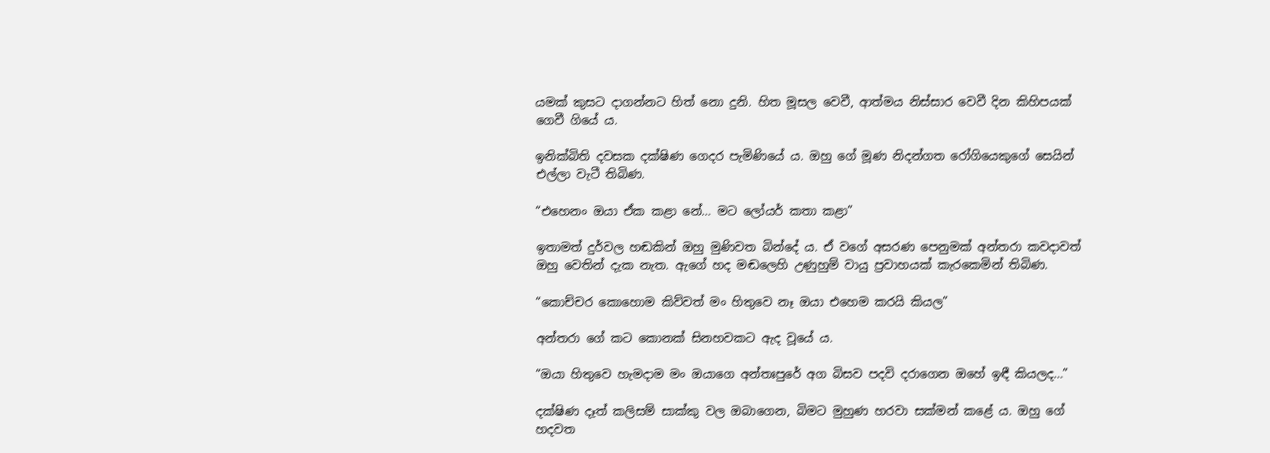යමක් කුසට දාගන්නට හිත් නො දුනි. හිත මූසල වෙවී, ආත්මය නිස්සාර වෙවී දින කිහිපයක් ගෙවී ගියේ ය.

ඉනික්බිති දවසක දක්ෂිණ ගෙදර පැමිණියේ ය. ඔහු ගේ මූණ නිදන්ගත රෝගියෙකුගේ සෙයින් එල්ලා වැටී තිබිණ.

“එහෙනං ඔයා ඒක කළා නේ… මට ලෝයර් කතා කළා”

ඉතාමත් දුර්වල හඬකින් ඔහු මුණිවත බින්දේ ය. ඒ වගේ අසරණ පෙනුමක් අන්තරා කවදාවත් ඔහු වෙතින් දැක නැත. ඇගේ හද මඬලෙහි උණුහුම් වායු ප්‍රවාහයක් කැරකෙමින් තිබිණ.

“කොච්චර කොහොම කිව්වත් මං හිතුවෙ නෑ ඔයා එහෙම කරයි කියල”

අන්තරා ගේ කට කොනක් සිනහවකට ඇද වූයේ ය.

“ඔයා හිතුවෙ හැමදාම මං ඔයාගෙ අන්තඃපුරේ අග බිසව පදවි දරාගෙන ඔහේ ඉඳී කියලද…”

දක්ෂිණ දෑත් කලිසම් සාක්කු වල ඔබාගෙන, බිමට මුහුණ හරවා සක්මන් කළේ ය. ඔහු ගේ හදවත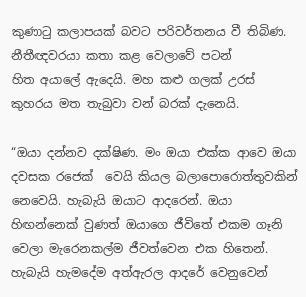කුණාටු කලාපයක් බවට පරිවර්තනය වී තිබිණ. නීතීඥවරයා කතා කළ වෙලාවේ පටන්                                                                                                            හිත අයාලේ ඇදෙයි. මහ කළු ගලක් උරස් කුහරය මත තැබුවා වන් බරක් දැනෙයි.

“ඔයා දන්නව දක්ෂිණ. මං ඔයා එක්ක ආවෙ ඔයා දවසක රජෙක්  වෙයි කියල බලාපොරොත්තුවකින් නෙවෙයි. හැබැයි ඔයාට ආදරෙන්. ඔයා හිඟන්නෙක් වුණත් ඔයාගෙ ජීවිතේ එකම ගෑනි වෙලා මැරෙනකල්ම ජීවත්වෙන එක හිතෙන්. හැබැයි හැමදේම අත්ඇරල ආදරේ වෙනුවෙන්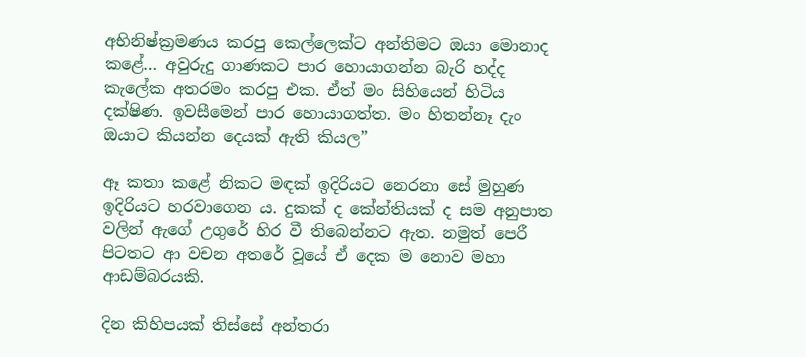අභිනිෂ්ක්‍රමණය කරපු කෙල්ලෙක්ට අන්තිමට ඔයා මොනාද කළේ… අවුරුදු ගාණකට පාර හොයාගන්න බැරි හද්ද කැලේක අතරමං කරපු එක. ඒත් මං සිහියෙන් හිටිය දක්ෂිණ. ඉවසීමෙන් පාර හොයාගත්ත. මං හිතන්නෑ දැං ඔයාට කියන්න දෙයක් ඇති කියල”

ඈ කතා කළේ නිකට මඳක් ඉදිරියට නෙරනා සේ මුහුණ ඉදිරියට හරවාගෙන ය. දුකක් ද කේන්තියක් ද සම අනුපාත වලින් ඇගේ උගුරේ හිර වී තිබෙන්නට ඇත. නමුත් පෙරී පිටතට ආ වචන අතරේ වූයේ ඒ දෙක ම නොව මහා ආඩම්බරයකි.

දින කිහිපයක් තිස්සේ අන්තරා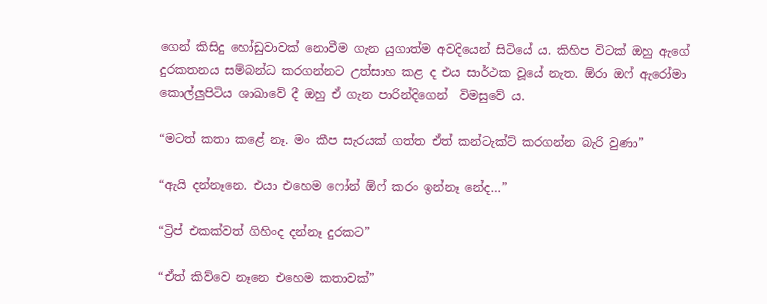ගෙන් කිසිදු හෝඩුවාවක් නොවීම ගැන යුගාත්ම අවදියෙන් සිටියේ ය. කිහිප විටක් ඔහු ඇගේ දුරකතනය සම්බන්ධ කරගන්නට උත්සාහ කළ ද එය සාර්ථක වූයේ නැත. ඕරා ඔෆ් ඇරෝමා කොල්ලුපිටිය ශාඛාවේ දී ඔහු ඒ ගැන පාරින්දිගෙන්  විමසුවේ ය.

“මටත් කතා කළේ නෑ. මං කීප සැරයක් ගත්ත ඒත් කන්ටැක්ට් කරගන්න බැරි වුණා”

“ඇයි දන්නෑනෙ. එයා එහෙම ෆෝන් ඕෆ් කරං ඉන්නෑ නේද…”

“ට්‍රිප් එකක්වත් ගිහිංද දන්නෑ දුරකට”

“ඒත් කිව්වෙ නෑනෙ එහෙම කතාවක්”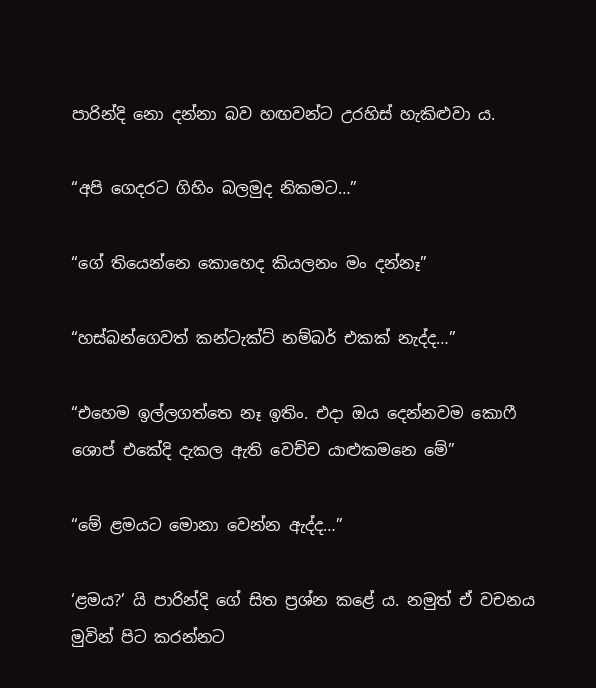පාරින්දි නො දන්නා බව හඟවන්ට උරහිස් හැකිළුවා ය.

“අපි ගෙදරට ගිහිං බලමුද නිකමට…”

“ගේ තියෙන්නෙ කොහෙද කියලනං මං දන්නෑ”

“හස්බන්ගෙවත් කන්ටැක්ට් නම්බර් එකක් නැද්ද…”

“එහෙම ඉල්ලගත්තෙ නෑ ඉතිං. එදා ඔය දෙන්නවම කොෆී ශොප් එකේදි දැකල ඇති වෙච්ච යාළුකමනෙ මේ”

“මේ ළමයට මොනා වෙන්න ඇද්ද…”

‘ළමය?’ යි පාරින්දි ගේ සිත ප්‍රශ්න කළේ ය. නමුත් ඒ වචනය මුවින් පිට කරන්නට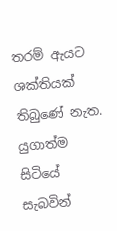තරම් ඇයට ශක්තියක් තිබුණේ නැත. යුගාත්ම සිටියේ සැබවින්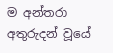ම අන්තරා අතුරුදන් වූයේ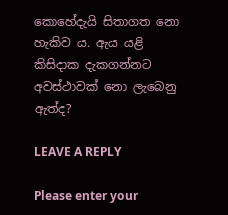කොහේදැයි සිතාගත නො හැකිව ය. ඇය යළි කිසිදාක දැකගන්නට අවස්ථාවක් නො ලැබෙනු ඇත්ද?

LEAVE A REPLY

Please enter your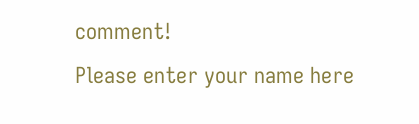comment!
Please enter your name here